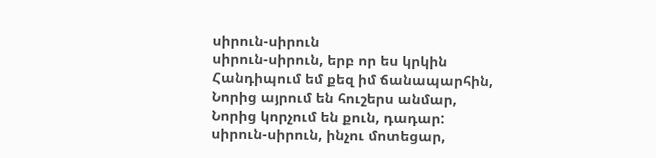սիրուն-սիրուն
սիրուն-սիրուն, երբ որ ես կրկին
Հանդիպում եմ քեզ իմ ճանապարհին,
Նորից այրում են հուշերս անմար,
Նորից կորչում են քուն, դադար:
սիրուն-սիրուն, ինչու մոտեցար,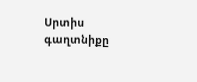Սրտիս գաղտնիքը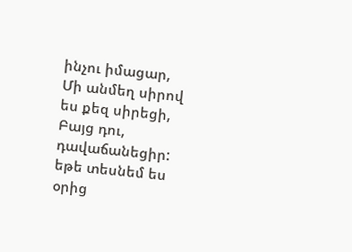ինչու իմացար,
Մի անմեղ սիրով ես քեզ սիրեցի,
Բայց դու, դավաճանեցիր:
եթե տեսնեմ ես օրից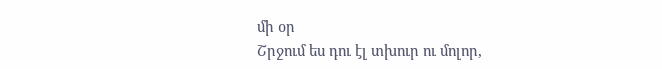մի օր
Շրջում ես դու էլ տխուր ու մոլոր,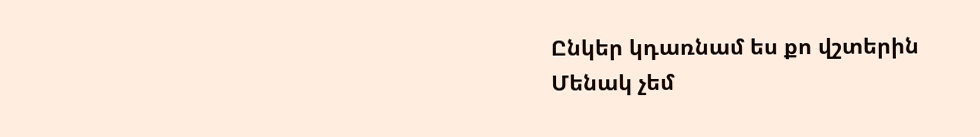Ընկեր կդառնամ ես քո վշտերին
Մենակ չեմ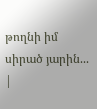թողնի իմ սիրած յարին...
|